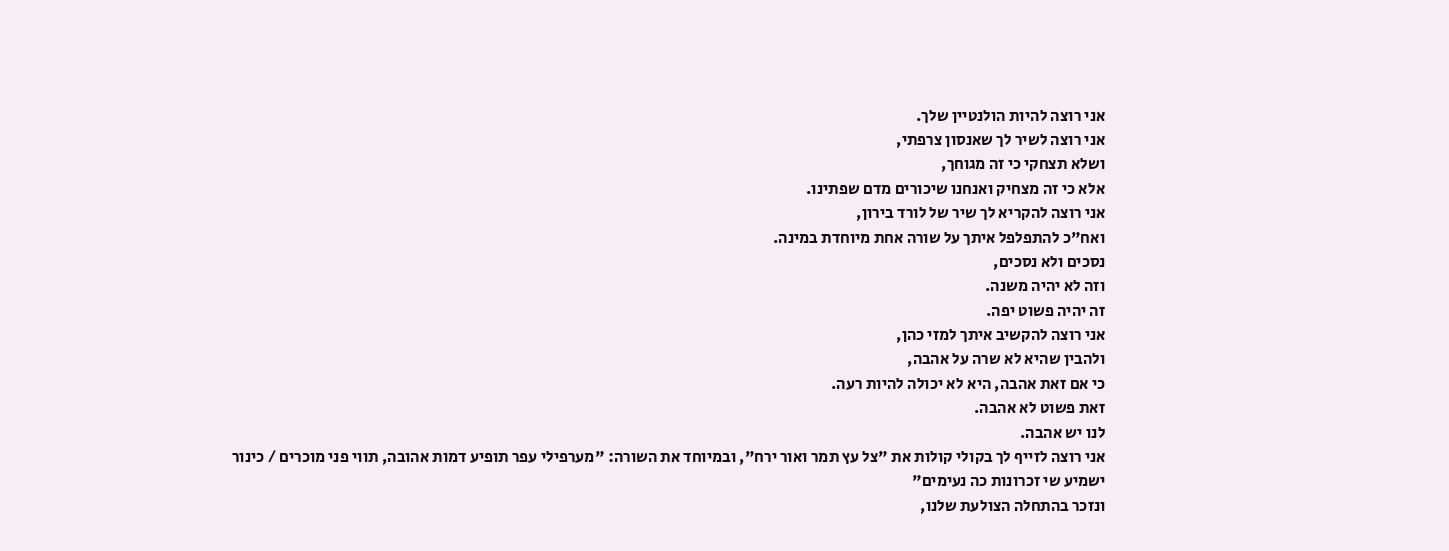אני רוצה להיות הולנטיין שלך.
אני רוצה לשיר לך שאנסון צרפתי,
ושלא תצחקי כי זה מגוחך,
אלא כי זה מצחיק ואנחנו שיכורים מדם שפתינו.
אני רוצה להקריא לך שיר של לורד בירון,
ואח"כ להתפלפל איתך על שורה אחת מיוחדת במינה.
נסכים ולא נסכים,
וזה לא יהיה משנה.
זה יהיה פשוט יפה.
אני רוצה להקשיב איתך למזי כהן,
ולהבין שהיא לא שרה על אהבה,
כי אם זאת אהבה, היא לא יכולה להיות רעה.
זאת פשוט לא אהבה.
לנו יש אהבה.
אני רוצה לזייף לך בקולי קולות את "צל עץ תמר ואור ירח", ובמיוחד את השורה: "מערפילי עפר תופיע דמות אהובה, תווי פני מוכרים / כינור ישמיע שי זכרונות כה נעימים"
ונזכר בהתחלה הצולעת שלנו,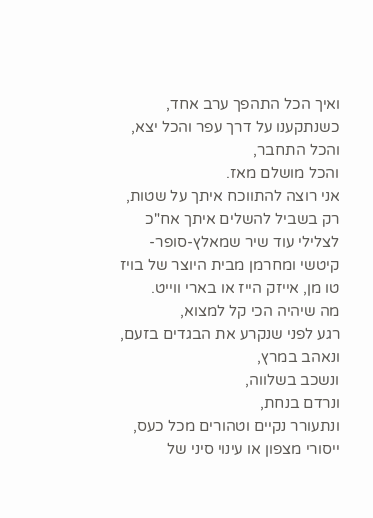ואיך הכל התהפך ערב אחד,
כשנתקענו על דרך עפר והכל יצא,
והכל התחבר,
והכל מושלם מאז.
אני רוצה להתווכח איתך על שטות,
רק בשביל להשלים איתך אח"כ לצלילי עוד שיר שמאלץ-סופר-קיטשי ומחרמן מבית היוצר של בויז טו מן, אייזק הייז או בארי ווייט.
מה שיהיה הכי קל למצוא,
רגע לפני שנקרע את הבגדים בזעם,
ונאהב במרץ,
ונשכב בשלווה,
ונרדם בנחת,
ונתעורר נקיים וטהורים מכל כעס, ייסורי מצפון או עינוי סיני של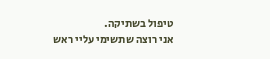טיפול בשתיקה.
אני רוצה שתשימי עליי ראש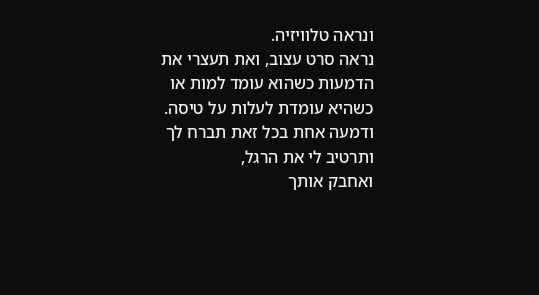ונראה טלוויזיה.
נראה סרט עצוב, ואת תעצרי את הדמעות כשהוא עומד למות או כשהיא עומדת לעלות על טיסה.
ודמעה אחת בכל זאת תברח לך ותרטיב לי את הרגל,
ואחבק אותך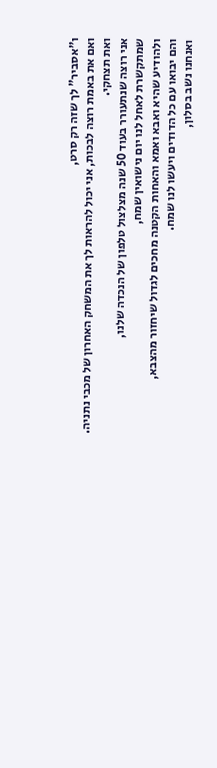ו"אסביר" לך שזה רק סרט,
ואם את באמת רוצה לבכות, אני יכול להראות לך את המשחק האחרון של מכבי נתניה.
ואת תצחקי.
אני רוצה שנתעורר בעוד 50 שנה מצלצול טלפון של הנכדה שלנו,
שמתקשרת לאחל לנו יום נישואין שמח,
ולהודיע שהיא ואבא ואמא והאחות הקטנה מחכים לגדול שיחזור מהצבא,
והם יבואו עם כל הדודים ויעשו לנו שמח.
ואנחנו נשב בסלון,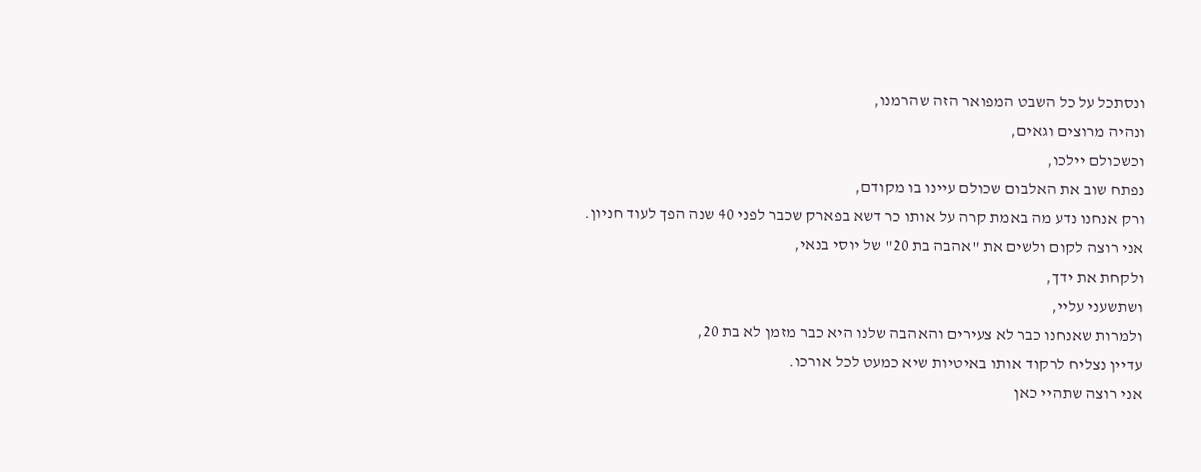ונסתכל על כל השבט המפואר הזה שהרמנו,
ונהיה מרוצים וגאים,
וכשכולם יילכו,
נפתח שוב את האלבום שכולם עיינו בו מקודם,
ורק אנחנו נדע מה באמת קרה על אותו כר דשא בפארק שכבר לפני 40 שנה הפך לעוד חניון.
אני רוצה לקום ולשים את "אהבה בת 20" של יוסי בנאי,
ולקחת את ידך,
ושתשעני עליי,
ולמרות שאנחנו כבר לא צעירים והאהבה שלנו היא כבר מזמן לא בת 20,
עדיין נצליח לרקוד אותו באיטיות שיא כמעט לכל אורכו.
אני רוצה שתהיי כאן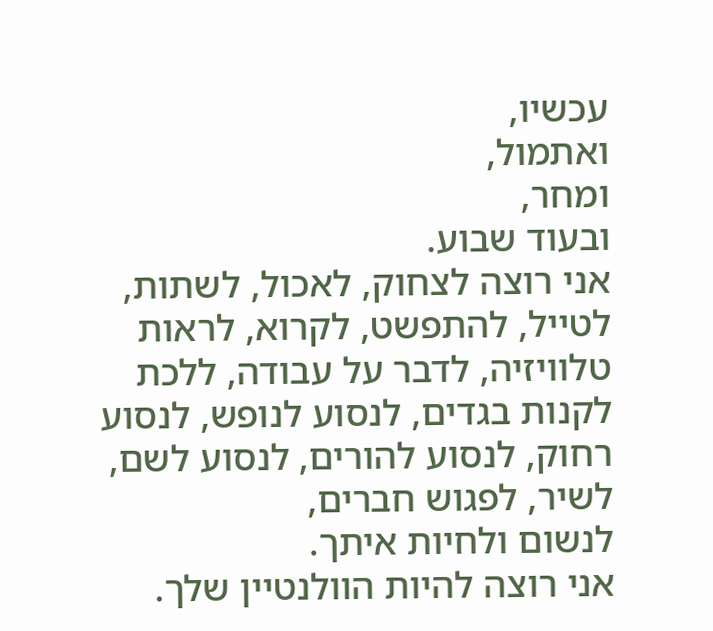עכשיו,
ואתמול,
ומחר,
ובעוד שבוע.
אני רוצה לצחוק, לאכול, לשתות, לטייל, להתפשט, לקרוא, לראות טלוויזיה, לדבר על עבודה, ללכת לקנות בגדים, לנסוע לנופש, לנסוע רחוק, לנסוע להורים, לנסוע לשם, לשיר, לפגוש חברים,
לנשום ולחיות איתך.
אני רוצה להיות הוולנטיין שלך.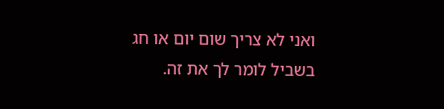ואני לא צריך שום יום או חג בשביל לומר לך את זה.